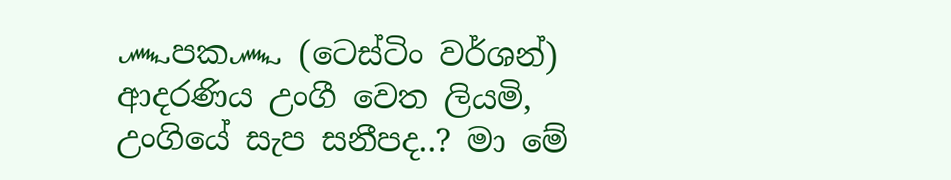෴පක෴ (ටෙස්ටිං වර්ශන්)
ආදරණිය උංගී වෙත ලියමි,
උංගියේ සැප සනීපද..? මා මේ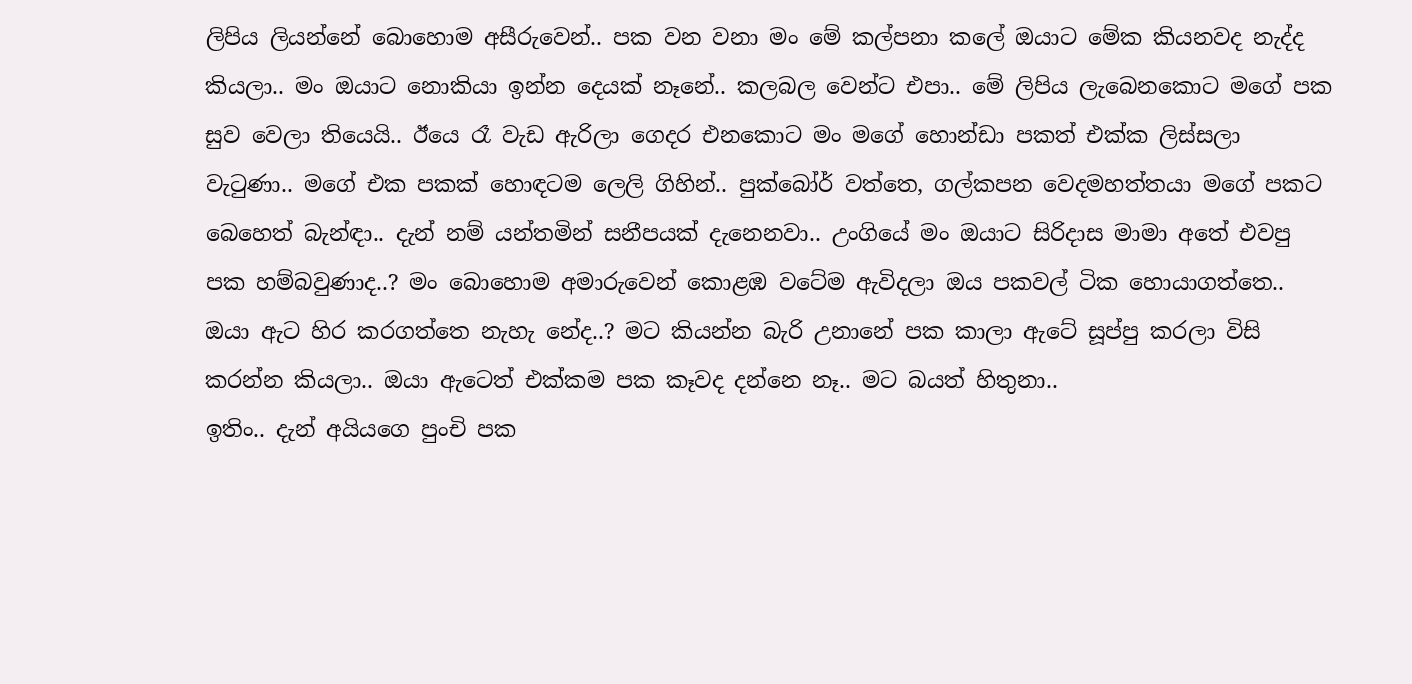ලිපිය ලියන්නේ බොහොම අසීරුවෙන්.. පක වන වනා මං මේ කල්පනා කලේ ඔයාට මේක කියනවද නැද්ද කියලා.. මං ඔයාට නොකියා ඉන්න දෙයක් නෑනේ.. කලබල වෙන්ට එපා.. මේ ලිපිය ලැබෙනකොට මගේ පක සුව වෙලා තියෙයි.. ඊයෙ රෑ වැඩ ඇරිලා ගෙදර එනකොට මං මගේ හොන්ඩා පකත් එක්ක ලිස්සලා වැටුණා.. මගේ එක පකක් හොඳටම ලෙලි ගිහින්.. පුක්බෝර් වත්තෙ, ගල්කපන වෙදමහත්තයා මගේ පකට බෙහෙත් බැන්ඳා.. දැන් නම් යන්තමින් සනීපයක් දැනෙනවා.. උංගියේ මං ඔයාට සිරිදාස මාමා අතේ එවපු පක හම්බවුණාද..? මං බොහොම අමාරුවෙන් කොළඹ වටේම ඇවිදලා ඔය පකවල් ටික හොයාගත්තෙ.. ඔයා ඇට හිර කරගත්තෙ නැහැ නේද..? මට කියන්න බැරි උනානේ පක කාලා ඇටේ සූප්පු කරලා විසි කරන්න කියලා.. ඔයා ඇටෙත් එක්කම පක කෑවද දන්නෙ නෑ.. මට බයත් හිතුනා..
ඉතිං.. දැන් අයියගෙ පුංචි පක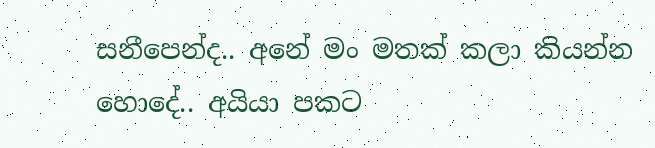සනීපෙන්ද.. අනේ මං මතක් කලා කියන්න හොදේ.. අයියා පකට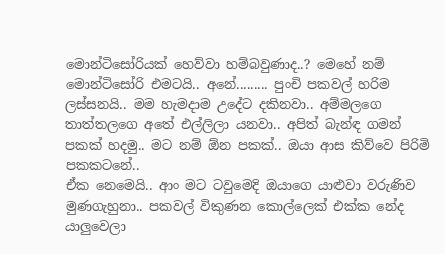මොන්ටිසෝරියක් හෙව්වා හම්බවුණාද..? මෙහේ නම් මොන්ටිසෝරි එමටයි.. අනේ......... පුංචි පකවල් හරිම ලස්සනයි.. මම හැමදාම උදේට දකිනවා.. අම්මලගෙ තාත්තලගෙ අතේ එල්ලිලා යනවා.. අපිත් බැන්ඳ ගමන් පකක් හදමු.. මට නම් ඕන පකක්.. ඔයා ආස කිව්වෙ පිරිමි පකකටනේ..
ඒක නෙමෙයි.. ආං මට ටවුමෙදි ඔයාගෙ යාළුවා වරුණිව මුණගැහුනා.. පකවල් විකුණන කොල්ලෙක් එක්ක නේද යාලුවෙලා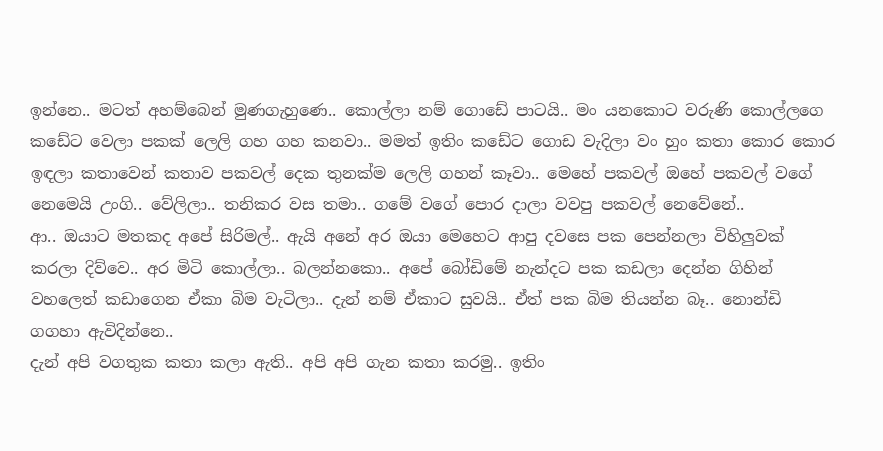ඉන්නෙ.. මටත් අහම්බෙන් මුණගැහුණෙ.. කොල්ලා නම් ගොඩේ පාටයි.. මං යනකොට වරුණි කොල්ලගෙ කඩේට වෙලා පකක් ලෙලි ගහ ගහ කනවා.. මමත් ඉතිං කඩේට ගොඩ වැදිලා වං හුං කතා කොර කොර ඉඳලා කතාවෙන් කතාව පකවල් දෙක තුනක්ම ලෙලි ගහන් කෑවා.. මෙහේ පකවල් ඔහේ පකවල් වගේ නෙමෙයි උංගි.. වේලිලා.. තනිකර වස තමා.. ගමේ වගේ පොර දාලා වවපු පකවල් නෙවේනේ..
ආ.. ඔයාට මතකද අපේ සිරිමල්.. ඇයි අනේ අර ඔයා මෙහෙට ආපු දවසෙ පක පෙන්නලා විහිලුවක් කරලා දිව්වෙ.. අර මිටි කොල්ලා.. බලන්නකො.. අපේ බෝඩිමේ නැන්දට පක කඩලා දෙන්න ගිහින් වහලෙත් කඩාගෙන ඒකා බිම වැටිලා.. දැන් නම් ඒකාට සුවයි.. ඒත් පක බිම තියන්න බෑ.. නොන්ඩි ගගහා ඇවිදින්නෙ..
දැන් අපි වගතුක කතා කලා ඇති.. අපි අපි ගැන කතා කරමු.. ඉතිං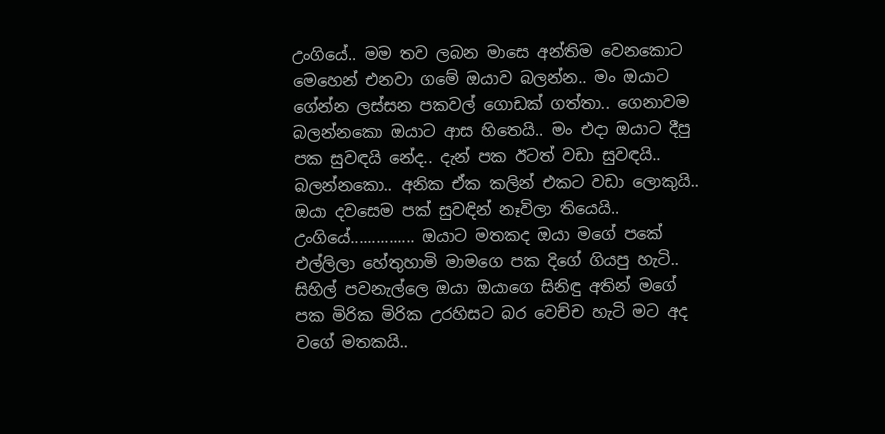උංගියේ.. මම තව ලබන මාසෙ අන්තිම වෙනකොට මෙහෙන් එනවා ගමේ ඔයාව බලන්න.. මං ඔයාට ගේන්න ලස්සන පකවල් ගොඩක් ගත්තා.. ගෙනාවම බලන්නකො ඔයාට ආස හිතෙයි.. මං එදා ඔයාට දීපු පක සුවඳයි නේද.. දැන් පක ඊටත් වඩා සුවඳයි.. බලන්නකො.. අනික ඒක කලින් එකට වඩා ලොකුයි.. ඔයා දවසෙම පක් සුවඳින් නෑවිලා තියෙයි..
උංගියේ............... ඔයාට මතකද ඔයා මගේ පකේ එල්ලිලා හේතුහාමි මාමගෙ පක දිගේ ගියපු හැටි.. සිහිල් පවනැල්ලෙ ඔයා ඔයාගෙ සිනිඳු අතින් මගේ පක මිරික මිරික උරහිසට බර වෙච්ච හැටි මට අද වගේ මතකයි..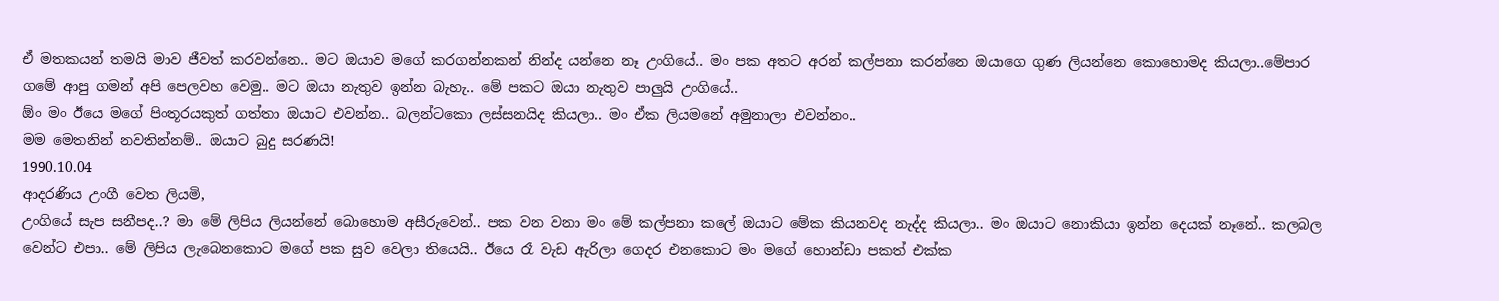ඒ මතකයන් තමයි මාව ජීවත් කරවන්නෙ.. මට ඔයාව මගේ කරගන්නකන් නින්ද යන්නෙ නෑ උංගියේ.. මං පක අතට අරන් කල්පනා කරන්නෙ ඔයාගෙ ගුණ ලියන්නෙ කොහොමද කියලා..මේපාර ගමේ ආපු ගමන් අපි පෙලවහ වෙමු.. මට ඔයා නැතුව ඉන්න බැහැ.. මේ පකට ඔයා නැතුව පාලුයි උංගියේ..
ඕං මං ඊයෙ මගේ පිංතූරයකුත් ගත්තා ඔයාට එවන්න.. බලන්ටකො ලස්සනයිද කියලා.. මං ඒක ලියමනේ අමුනාලා එවන්නං..
මම මෙතනින් නවතින්නම්.. ඔයාට බුදු සරණයි!
1990.10.04
ආදරණිය උංගී වෙත ලියමි,
උංගියේ සැප සනීපද..? මා මේ ලිපිය ලියන්නේ බොහොම අසීරුවෙන්.. පක වන වනා මං මේ කල්පනා කලේ ඔයාට මේක කියනවද නැද්ද කියලා.. මං ඔයාට නොකියා ඉන්න දෙයක් නෑනේ.. කලබල වෙන්ට එපා.. මේ ලිපිය ලැබෙනකොට මගේ පක සුව වෙලා තියෙයි.. ඊයෙ රෑ වැඩ ඇරිලා ගෙදර එනකොට මං මගේ හොන්ඩා පකත් එක්ක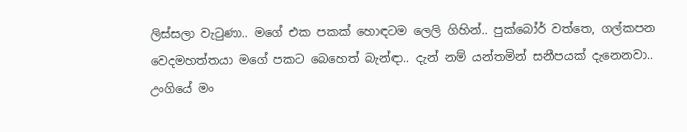ලිස්සලා වැටුණා.. මගේ එක පකක් හොඳටම ලෙලි ගිහින්.. පුක්බෝර් වත්තෙ, ගල්කපන වෙදමහත්තයා මගේ පකට බෙහෙත් බැන්ඳා.. දැන් නම් යන්තමින් සනීපයක් දැනෙනවා.. උංගියේ මං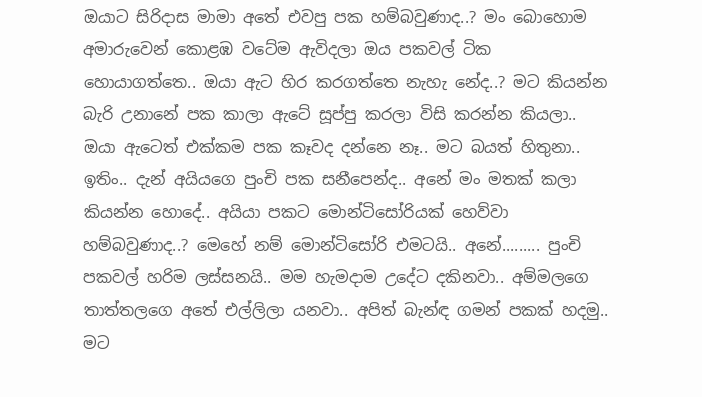ඔයාට සිරිදාස මාමා අතේ එවපු පක හම්බවුණාද..? මං බොහොම අමාරුවෙන් කොළඹ වටේම ඇවිදලා ඔය පකවල් ටික හොයාගත්තෙ.. ඔයා ඇට හිර කරගත්තෙ නැහැ නේද..? මට කියන්න බැරි උනානේ පක කාලා ඇටේ සූප්පු කරලා විසි කරන්න කියලා.. ඔයා ඇටෙත් එක්කම පක කෑවද දන්නෙ නෑ.. මට බයත් හිතුනා..
ඉතිං.. දැන් අයියගෙ පුංචි පක සනීපෙන්ද.. අනේ මං මතක් කලා කියන්න හොදේ.. අයියා පකට මොන්ටිසෝරියක් හෙව්වා හම්බවුණාද..? මෙහේ නම් මොන්ටිසෝරි එමටයි.. අනේ......... පුංචි පකවල් හරිම ලස්සනයි.. මම හැමදාම උදේට දකිනවා.. අම්මලගෙ තාත්තලගෙ අතේ එල්ලිලා යනවා.. අපිත් බැන්ඳ ගමන් පකක් හදමු.. මට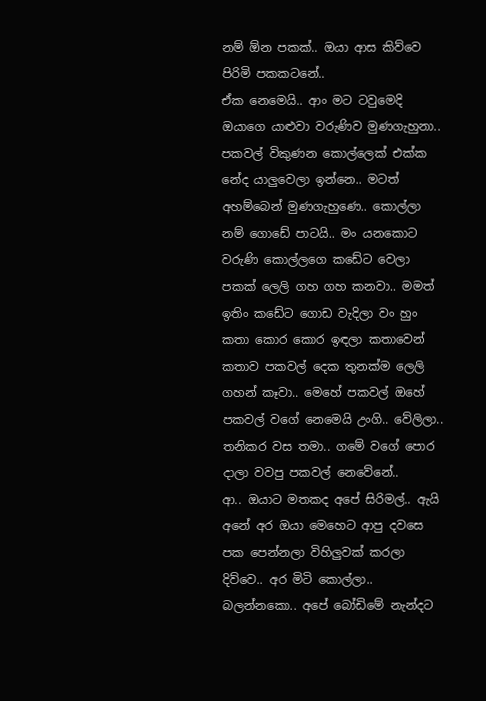නම් ඕන පකක්.. ඔයා ආස කිව්වෙ පිරිමි පකකටනේ..
ඒක නෙමෙයි.. ආං මට ටවුමෙදි ඔයාගෙ යාළුවා වරුණිව මුණගැහුනා.. පකවල් විකුණන කොල්ලෙක් එක්ක නේද යාලුවෙලා ඉන්නෙ.. මටත් අහම්බෙන් මුණගැහුණෙ.. කොල්ලා නම් ගොඩේ පාටයි.. මං යනකොට වරුණි කොල්ලගෙ කඩේට වෙලා පකක් ලෙලි ගහ ගහ කනවා.. මමත් ඉතිං කඩේට ගොඩ වැදිලා වං හුං කතා කොර කොර ඉඳලා කතාවෙන් කතාව පකවල් දෙක තුනක්ම ලෙලි ගහන් කෑවා.. මෙහේ පකවල් ඔහේ පකවල් වගේ නෙමෙයි උංගි.. වේලිලා.. තනිකර වස තමා.. ගමේ වගේ පොර දාලා වවපු පකවල් නෙවේනේ..
ආ.. ඔයාට මතකද අපේ සිරිමල්.. ඇයි අනේ අර ඔයා මෙහෙට ආපු දවසෙ පක පෙන්නලා විහිලුවක් කරලා දිව්වෙ.. අර මිටි කොල්ලා.. බලන්නකො.. අපේ බෝඩිමේ නැන්දට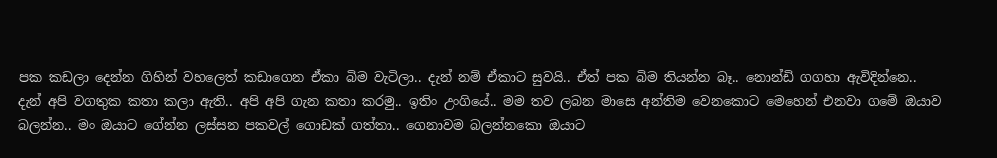පක කඩලා දෙන්න ගිහින් වහලෙත් කඩාගෙන ඒකා බිම වැටිලා.. දැන් නම් ඒකාට සුවයි.. ඒත් පක බිම තියන්න බෑ.. නොන්ඩි ගගහා ඇවිදින්නෙ..
දැන් අපි වගතුක කතා කලා ඇති.. අපි අපි ගැන කතා කරමු.. ඉතිං උංගියේ.. මම තව ලබන මාසෙ අන්තිම වෙනකොට මෙහෙන් එනවා ගමේ ඔයාව බලන්න.. මං ඔයාට ගේන්න ලස්සන පකවල් ගොඩක් ගත්තා.. ගෙනාවම බලන්නකො ඔයාට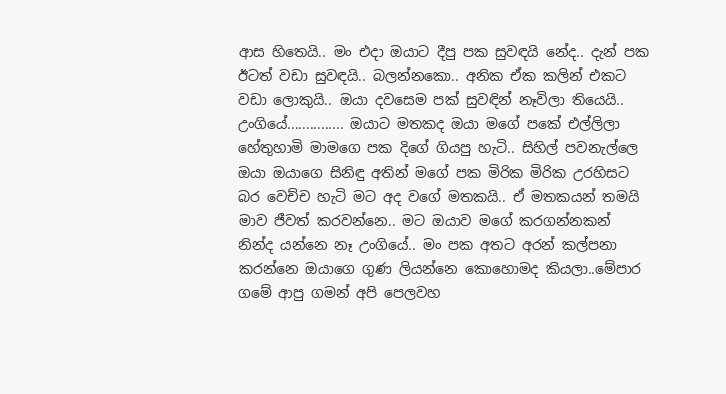ආස හිතෙයි.. මං එදා ඔයාට දීපු පක සුවඳයි නේද.. දැන් පක ඊටත් වඩා සුවඳයි.. බලන්නකො.. අනික ඒක කලින් එකට වඩා ලොකුයි.. ඔයා දවසෙම පක් සුවඳින් නෑවිලා තියෙයි..
උංගියේ............... ඔයාට මතකද ඔයා මගේ පකේ එල්ලිලා හේතුහාමි මාමගෙ පක දිගේ ගියපු හැටි.. සිහිල් පවනැල්ලෙ ඔයා ඔයාගෙ සිනිඳු අතින් මගේ පක මිරික මිරික උරහිසට බර වෙච්ච හැටි මට අද වගේ මතකයි.. ඒ මතකයන් තමයි මාව ජීවත් කරවන්නෙ.. මට ඔයාව මගේ කරගන්නකන් නින්ද යන්නෙ නෑ උංගියේ.. මං පක අතට අරන් කල්පනා කරන්නෙ ඔයාගෙ ගුණ ලියන්නෙ කොහොමද කියලා..මේපාර ගමේ ආපු ගමන් අපි පෙලවහ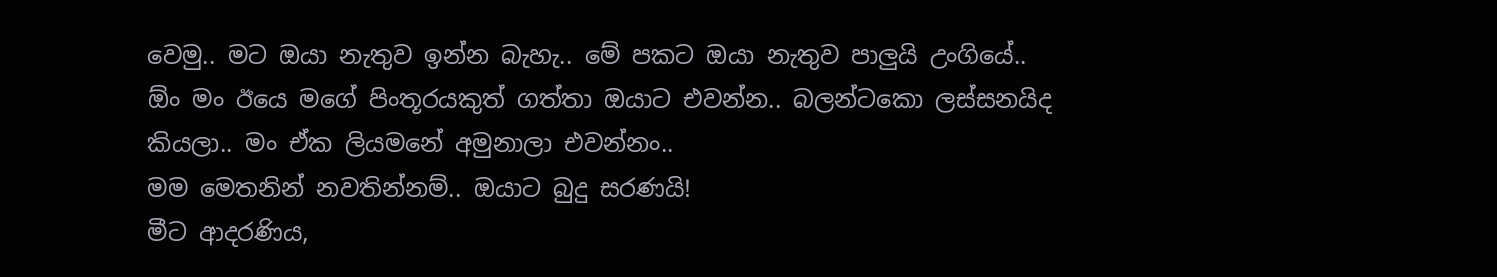වෙමු.. මට ඔයා නැතුව ඉන්න බැහැ.. මේ පකට ඔයා නැතුව පාලුයි උංගියේ..
ඕං මං ඊයෙ මගේ පිංතූරයකුත් ගත්තා ඔයාට එවන්න.. බලන්ටකො ලස්සනයිද කියලා.. මං ඒක ලියමනේ අමුනාලා එවන්නං..
මම මෙතනින් නවතින්නම්.. ඔයාට බුදු සරණයි!
මීට ආදරණිය,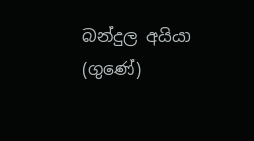බන්දුල අයියා (ගුණේ)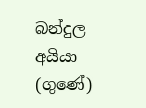බන්දුල අයියා (ගුණේ)